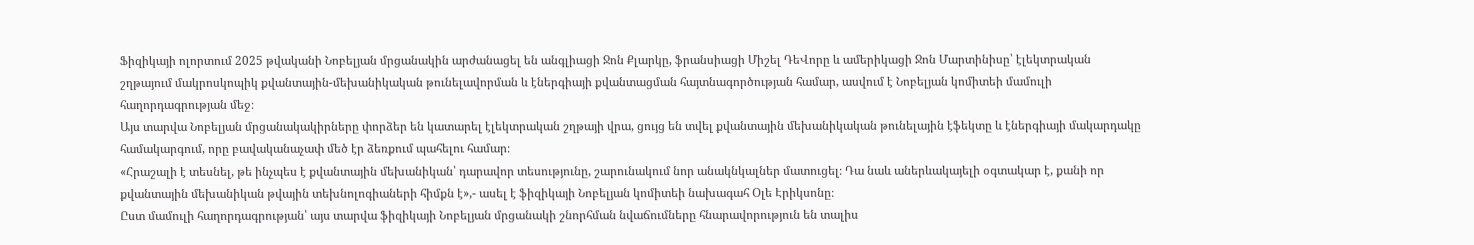Ֆիզիկայի ոլորտում 2025 թվականի Նոբելյան մրցանակին արժանացել են անգլիացի Ջոն Քլարկը, ֆրանսիացի Միշել ԴեՎորը և ամերիկացի Ջոն Մարտինիսը՝ էլեկտրական շղթայում մակրոսկոպիկ քվանտային-մեխանիկական թունելավորման և էներգիայի քվանտացման հայտնագործության համար, ասվում է Նոբելյան կոմիտեի մամուլի հաղորդագրության մեջ։
Այս տարվա Նոբելյան մրցանակակիրները փորձեր են կատարել էլեկտրական շղթայի վրա, ցույց են տվել քվանտային մեխանիկական թունելային էֆեկտը և էներգիայի մակարդակը համակարգում, որը բավականաչափ մեծ էր ձեռքում պահելու համար։
«Հրաշալի է տեսնել, թե ինչպես է քվանտային մեխանիկան՝ դարավոր տեսությունը, շարունակում նոր անակնկալներ մատուցել։ Դա նաև աներևակայելի օգտակար է, քանի որ քվանտային մեխանիկան թվային տեխնոլոգիաների հիմքն է»,- ասել է ֆիզիկայի Նոբելյան կոմիտեի նախագահ Օլե Էրիկսոնը։
Ըստ մամուլի հաղորդագրության՝ այս տարվա ֆիզիկայի Նոբելյան մրցանակի շնորհման նվաճումները հնարավորություն են տալիս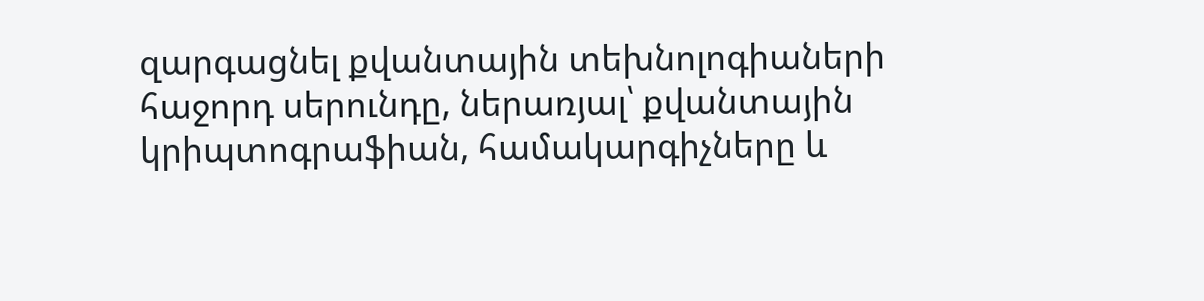զարգացնել քվանտային տեխնոլոգիաների հաջորդ սերունդը, ներառյալ՝ քվանտային կրիպտոգրաֆիան, համակարգիչները և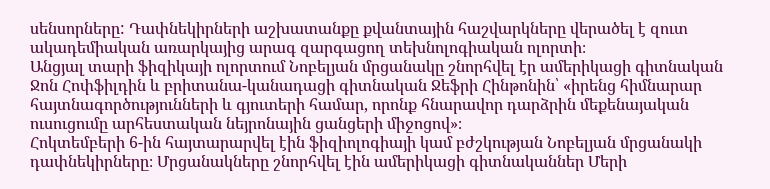սենսորները: Դափնեկիրների աշխատանքը քվանտային հաշվարկները վերածել է զուտ ակադեմիական առարկայից արագ զարգացող տեխնոլոգիական ոլորտի։
Անցյալ տարի ֆիզիկայի ոլորտում Նոբելյան մրցանակը շնորհվել էր ամերիկացի գիտնական Ջոն Հոփֆիլդին և բրիտանա-կանադացի գիտնական Ջեֆրի Հինթոնին՝ «իրենց հիմնարար հայտնագործությունների և գյուտերի համար, որոնք հնարավոր դարձրին մեքենայական ուսուցումը արհեստական նեյրոնային ցանցերի միջոցով»։
Հոկտեմբերի 6-ին հայտարարվել էին ֆիզիոլոգիայի կամ բժշկության Նոբելյան մրցանակի դափնեկիրները։ Մրցանակները շնորհվել էին ամերիկացի գիտնականներ Մերի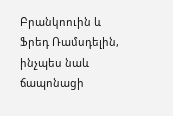Բրանկոուին և Ֆրեդ Ռամսդելին, ինչպես նաև ճապոնացի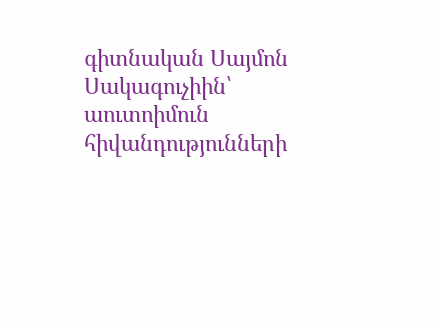գիտնական Սայմոն Սակագուչիին՝ աուտոիմուն հիվանդությունների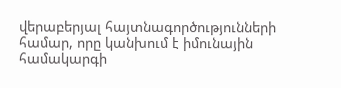վերաբերյալ հայտնագործությունների համար, որը կանխում է իմունային համակարգի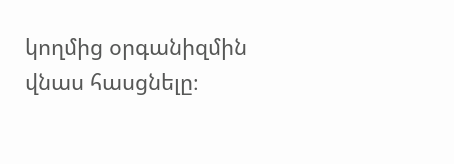կողմից օրգանիզմին վնաս հասցնելը։